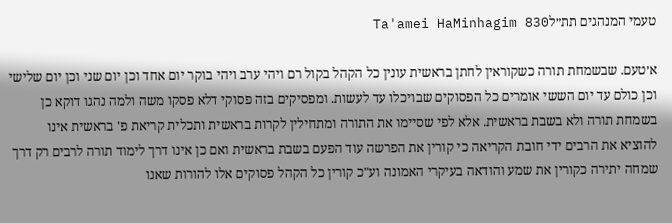טעמי המנהגים תת״לTa'amei HaMinhagim 830

א׳טעם. שבשמחת תורה כשקוראין לחתן בראשית עונין כל הקהל בקול רם ויהי ערב ויהי בוקר יום אחד וכן יום שני וכן יום שלישי וכן כולם עד יום הששי אומרים כל הפסוקים שבויכלו עד לעשות. ומפסיקים בזה פסוקי דלא פסקו משה ולמה נהגו דוקא כן בשמחת תורה ולא בשבת בראשית. אלא לפי שסיימו את התורה ומתחילין לקרות בראשית ותכלית קריאת פ' בראשית אינו להוציא את הרבים ידי חובת הקריאה כי קורין את הפרשה עוד הפעם בשבת בראשית ואם כן אינו דרך לימוד תורה לרבים רק דרך שמחה יתירה כקורין את שמע והודאה בעיקרי האמונה וע"כ קורין כל הקהל פסוקים אלו להורות שאנו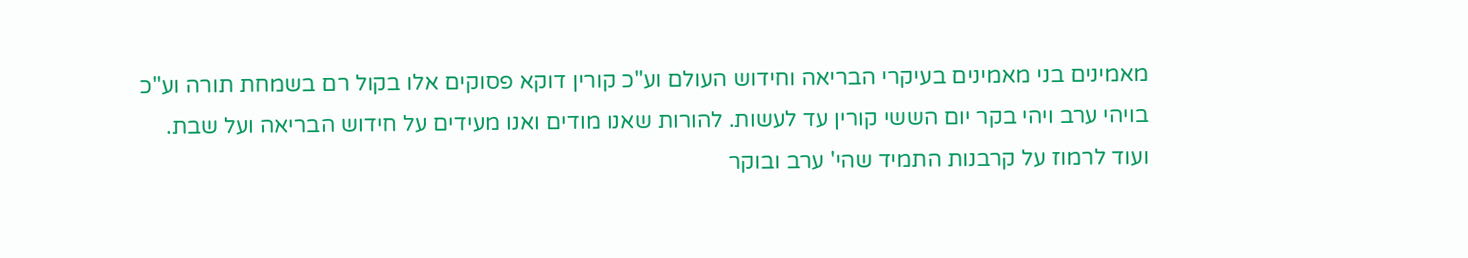מאמינים בני מאמינים בעיקרי הבריאה וחידוש העולם וע"כ קורין דוקא פסוקים אלו בקול רם בשמחת תורה וע"כ בויהי ערב ויהי בקר יום הששי קורין עד לעשות. להורות שאנו מודים ואנו מעידים על חידוש הבריאה ועל שבת. ועוד לרמוז על קרבנות התמיד שהי' ערב ובוקר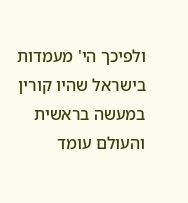ולפיכך הי' מעמדות בישראל שהיו קורין במעשה בראשית והעולם עומד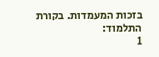בזכות המעמדות. בקורת התלמוד:
1